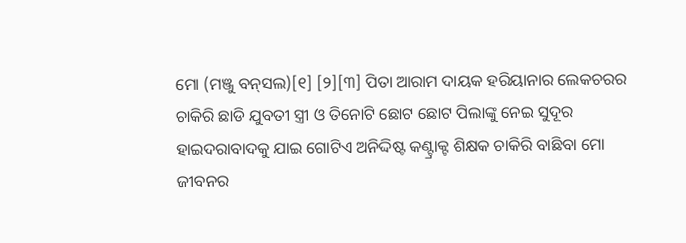ମୋ (ମଞ୍ଜୁ ବନ୍‌ସଲ)[୧] [୨][୩] ପିତା ଆରାମ ଦାୟକ ହରିୟାନାର ଲେକଚରର ଚାକିରି ଛାଡି ଯୁବତୀ ସ୍ତ୍ରୀ ଓ ତିନୋଟି ଛୋଟ ଛୋଟ ପିଲାଙ୍କୁ ନେଇ ସୁଦୂର ହାଇଦରାବାଦକୁ ଯାଇ ଗୋଟିଏ ଅନିଦ୍ଦିଷ୍ଟ କଣ୍ଟ୍ରାକ୍ଟ ଶିକ୍ଷକ ଚାକିରି ବାଛିବା ମୋ ଜୀବନର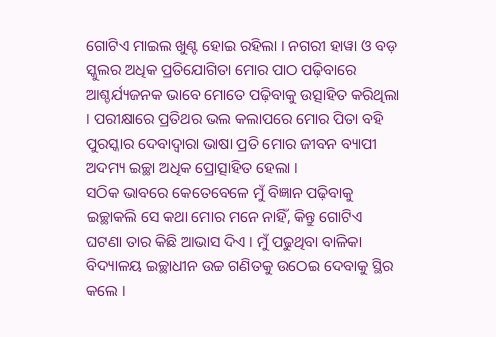ଗୋଟିଏ ମାଇଲ ଖୁଣ୍ଟ ହୋଇ ରହିଲା । ନଗରୀ ହାୱା ଓ ବଡ଼ ସ୍କୁଲର ଅଧିକ ପ୍ରତିଯୋଗିତା ମୋର ପାଠ ପଢ଼ିବାରେ ଆଶ୍ଚର୍ଯ୍ୟଜନକ ଭାବେ ମୋତେ ପଢ଼ିବାକୁ ଉତ୍ସାହିତ କରିଥିଲା । ପରୀକ୍ଷାରେ ପ୍ରତିଥର ଭଲ କଲାପରେ ମୋର ପିତା ବହି ପୁରସ୍କାର ଦେବାଦ୍ୱାରା ଭାଷା ପ୍ରତି ମୋର ଜୀବନ ବ୍ୟାପୀ ଅଦମ୍ୟ ଇଚ୍ଛା ଅଧିକ ପ୍ରୋତ୍ସାହିତ ହେଲା ।
ସଠିକ ଭାବରେ କେତେବେଳେ ମୁଁ ବିଜ୍ଞାନ ପଢ଼ିବାକୁ ଇଚ୍ଛାକଲି ସେ କଥା ମୋର ମନେ ନାହିଁ, କିନ୍ତୁ ଗୋଟିଏ ଘଟଣା ତାର କିଛି ଆଭାସ ଦିଏ । ମୁଁ ପଢୁଥିବା ବାଳିକା ବିଦ୍ୟାଳୟ ଇଚ୍ଛାଧୀନ ଉଚ୍ଚ ଗଣିତକୁ ଉଠେଇ ଦେବାକୁ ସ୍ଥିର କଲେ ।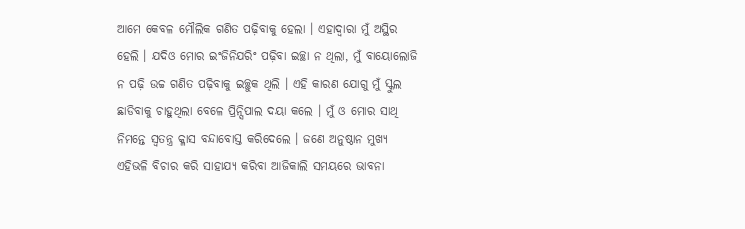ଆମେ କେବଳ ମୌଲିକ ଗଣିତ ପଢ଼ିବାକୁ ହେଲା । ଏହାଦ୍ୱାରା ମୁଁ ଅସ୍ଥିର ହେଲି । ଯଦିଓ ମୋର ଇଂଜିନିଯରିଂ ପଢ଼ିବା ଇଚ୍ଛା ନ ଥିଲା, ମୁଁ ବାୟୋଲୋଜି ନ ପଢ଼ି ଉଚ୍ଚ ଗଣିତ ପଢ଼ିବାକୁ ଇଚ୍ଛୁକ ଥିଲି । ଏହି କାରଣ ଯୋଗୁ ମୁଁ ସ୍କୁଲ ଛାଡିବାକୁ ଚାହୁଥିଲା ବେଳେ ପ୍ରିନ୍ସିପାଲ ଦୟା କଲେ । ମୁଁ ଓ ମୋର ସାଥି ନିମନ୍ତେ ସ୍ୱତନ୍ତ୍ର କ୍ଳାସ ବନ୍ଦାବୋସ୍ତ କରିଦେଲେ । ଜଣେ ଅନୁଷ୍ଠାନ ମୁଖ୍ୟ ଏହିଭଳି ବିଚାର କରି ସାହାଯ୍ୟ କରିବା ଆଜିକାଲି ସମୟରେ ଭାବନା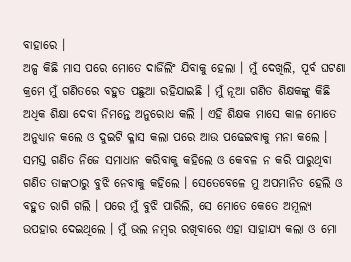ବାହାରେ ।
ଅଳ୍ପ କିଛି ମାସ ପରେ ମୋତେ ଦାର୍ଜିଲିଂ ଯିବାକୁ ହେଲା । ମୁଁ ଦେଖିଲି, ପୂର୍ବ ଘଟଣା କ୍ରମେ ମୁଁ ଗଣିତରେ ବହୁତ ପଛୁଆ ରହିଯାଇଛି । ମୁଁ ନୂଆ ଗଣିତ ଶିକ୍ଷକଙ୍କୁ କିଛି ଅଧିକ ଶିକ୍ଷା ଦେବା ନିମନ୍ତେ ଅନୁରୋଧ କଲି । ଏହି ଶିକ୍ଷକ ମାସେ କାଳ ମୋତେ ଅନୁଧ୍ୟାନ କଲେ ଓ ଦୁଇଟି କ୍ଳାସ କଲା ପରେ ଆଉ ପଢେଇବାକୁ ମନା କଲେ । ସମସ୍ତ ଗଣିତ ନିଜେ ସମାଧାନ କରିବାକୁ କହିଲେ ଓ କେବଳ ନ କରି ପାରୁଥିବା ଗଣିତ ତାଙ୍କଠାରୁ ବୁଝି ନେବାକୁ କହିଲେ । ସେତେବେଳେ ମୁ ଅପମାନିତ ହେଲି ଓ ବହୁତ ରାଗି ଗଲି । ପରେ ମୁଁ ବୁଝି ପାରିଲି, ସେ ମୋତେ କେତେ ଅମୂଲ୍ୟ ଉପହାର ଦେଇଥିଲେ । ମୁଁ ଭଲ ନମ୍ବର ରଖିବାରେ ଏହା ସାହାଯ୍ୟ କଲା ଓ ମୋ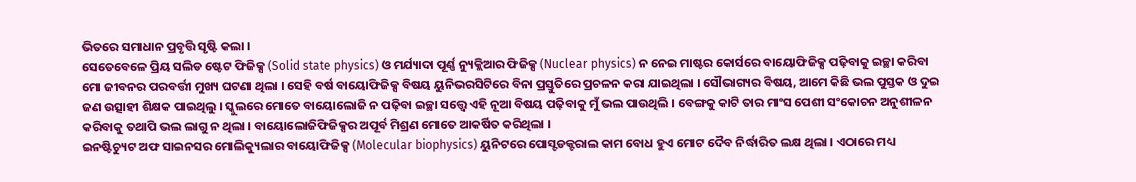ଭିତରେ ସମାଧାନ ପ୍ରବୃତ୍ତି ସୃଷ୍ଟି କଲା ।
ସେତେବେଳେ ପ୍ରିୟ ସଲିଡ ଷ୍ଟେଟ ଫିଜିକ୍ସ (Solid state physics) ଓ ମର୍ଯ୍ୟାଦା ପୂର୍ଣ୍ଣ ନ୍ୟୁକ୍ଲିଆର ଫିଜିକ୍ସ (Nuclear physics) ନ ନେଇ ମାଷ୍ଟର କୋର୍ସରେ ବାୟୋଫିଜିକ୍ସ ପଢ଼ିବାକୁ ଇଚ୍ଛା କରିବା ମୋ ଜୀବନର ପରବର୍ତ୍ତୀ ମୁଖ୍ୟ ଘଟଣା ଥିଲା । ସେହି ବର୍ଷ ବାୟୋଫିଜିକ୍ସ ବିଷୟ ୟୁନିଭରସିଟିରେ ବିନା ପ୍ରସ୍ତୁତିରେ ପ୍ରଚଳନ କରା ଯାଇଥିଲା । ସୌଭାଗ୍ୟର ବିଷୟ, ଆମେ କିଛି ଭଲ ପୁସ୍ତକ ଓ ଦୁଇ ଜଣ ଉତ୍ସାହୀ ଶିକ୍ଷକ ପାଇଥିଲୁ । ସ୍କୁଲରେ ମୋତେ ବାୟୋଲୋଜି ନ ପଢ଼ିବା ଇଚ୍ଛା ସତ୍ତ୍ୱେ ଏହି ନୂଆ ବିଷୟ ପଢ଼ିବାକୁ ମୁଁ ଭଲ ପାଉଥିଲି । ବେଙ୍ଗକୁ କାଟି ତାର ମାଂସ ପେଶୀ ସଂକୋଚନ ଅନୁଶୀଳନ କରିବାକୁ ତଥାପି ଭଲ ଲାଗୁ ନ ଥିଲା । ବାୟୋଲୋଜିଫିଜିକ୍ସର ଅପୂର୍ବ ମିଶ୍ରଣ ମୋତେ ଆକର୍ଷିତ କରିଥିଲା ।
ଇନଷ୍ଟିଚ୍ୟୁଟ ଅଫ ସାଇନସର ମୋଲିକ୍ୟୁଲାର ବାୟୋଫିଜିକ୍ସ (Molecular biophysics) ୟୁନିଟରେ ପୋସ୍ଟଡକ୍ଟରାଲ କାମ ବୋଧ ହୁଏ ମୋଟ ଦୈବ ନିର୍ଦ୍ଧାରିତ ଲକ୍ଷ ଥିଲା । ଏଠାରେ ମଧ୍ୟ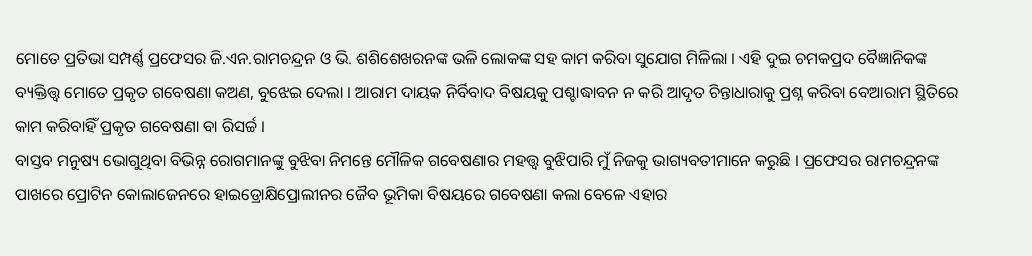ମୋତେ ପ୍ରତିଭା ସମ୍ପର୍ଣ୍ଣ ପ୍ରଫେସର ଜି.ଏନ.ରାମଚନ୍ଦ୍ରନ ଓ ଭି. ଶଶିଶେଖରନଙ୍କ ଭଳି ଲୋକଙ୍କ ସହ କାମ କରିବା ସୁଯୋଗ ମିଳିଲା । ଏହି ଦୁଇ ଚମକପ୍ରଦ ବୈଜ୍ଞାନିକଙ୍କ ବ୍ୟକ୍ତିତ୍ତ୍ୱ ମୋତେ ପ୍ରକୃତ ଗବେଷଣା କଅଣ, ବୁଝେଇ ଦେଲା । ଆରାମ ଦାୟକ ନିର୍ବିବାଦ ବିଷୟକୁ ପଶ୍ଚାଦ୍ଧାବନ ନ କରି ଆଦୃତ ଚିନ୍ତାଧାରାକୁ ପ୍ରଶ୍ନ କରିବା ବେଆରାମ ସ୍ଥିତିରେ କାମ କରିବାହିଁ ପ୍ରକୃତ ଗବେଷଣା ବା ରିସର୍ଚ୍ଚ ।
ବାସ୍ତବ ମନୁଷ୍ୟ ଭୋଗୁଥିବା ବିଭିନ୍ନ ରୋଗମାନଙ୍କୁ ବୁଝିବା ନିମନ୍ତେ ମୌଳିକ ଗବେଷଣାର ମହତ୍ତ୍ୱ ବୁଝିପାରି ମୁଁ ନିଜକୁ ଭାଗ୍ୟବତୀମାନେ କରୁଛି । ପ୍ରଫେସର ରାମଚନ୍ଦ୍ରନଙ୍କ ପାଖରେ ପ୍ରୋଟିନ କୋଲାଜେନରେ ହାଇଡ୍ରୋକ୍ଷିପ୍ରୋଲୀନର ଜୈବ ଭୂମିକା ବିଷୟରେ ଗବେଷଣା କଲା ବେଳେ ଏହାର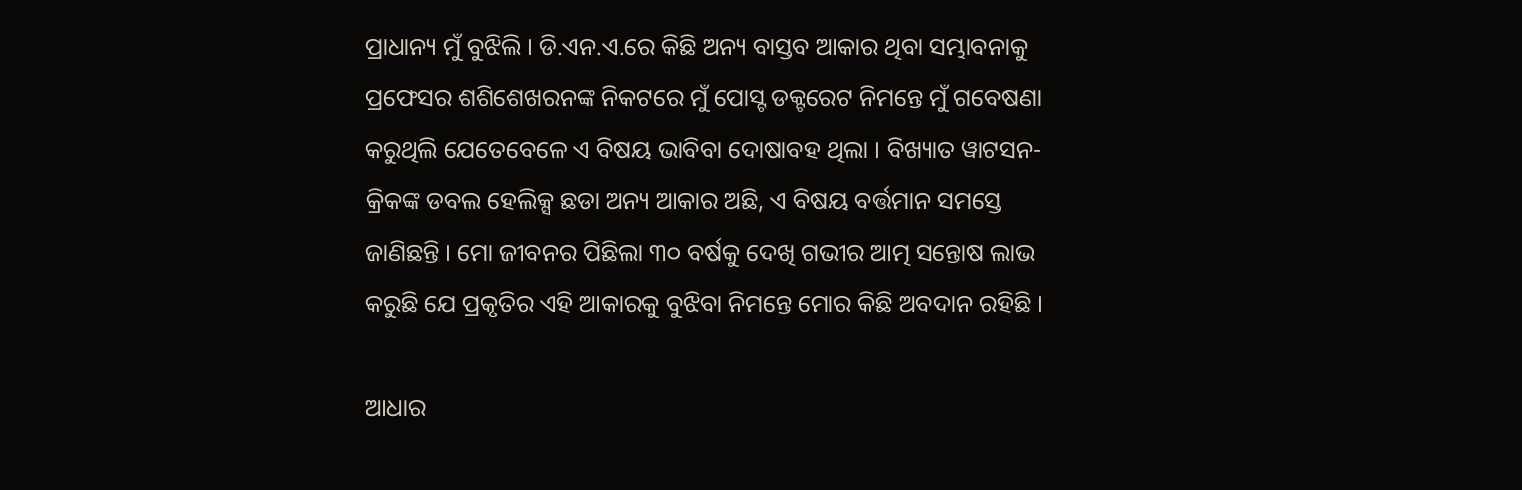ପ୍ରାଧାନ୍ୟ ମୁଁ ବୁଝିଲି । ଡି.ଏନ.ଏ.ରେ କିଛି ଅନ୍ୟ ବାସ୍ତବ ଆକାର ଥିବା ସମ୍ଭାବନାକୁ ପ୍ରଫେସର ଶଶିଶେଖରନଙ୍କ ନିକଟରେ ମୁଁ ପୋସ୍ଟ ଡକ୍ଟରେଟ ନିମନ୍ତେ ମୁଁ ଗବେଷଣା କରୁଥିଲି ଯେତେବେଳେ ଏ ବିଷୟ ଭାବିବା ଦୋଷାବହ ଥିଲା । ବିଖ୍ୟାତ ୱାଟସନ-କ୍ରିକଙ୍କ ଡବଲ ହେଲିକ୍ସ ଛଡା ଅନ୍ୟ ଆକାର ଅଛି, ଏ ବିଷୟ ବର୍ତ୍ତମାନ ସମସ୍ତେ ଜାଣିଛନ୍ତି । ମୋ ଜୀବନର ପିଛିଲା ୩୦ ବର୍ଷକୁ ଦେଖି ଗଭୀର ଆତ୍ମ ସନ୍ତୋଷ ଲାଭ କରୁଛି ଯେ ପ୍ରକୃତିର ଏହି ଆକାରକୁ ବୁଝିବା ନିମନ୍ତେ ମୋର କିଛି ଅବଦାନ ରହିଛି ।

ଆଧାର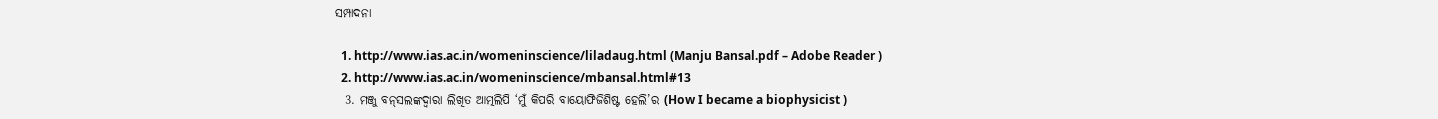ସମ୍ପାଦନା

  1. http://www.ias.ac.in/womeninscience/liladaug.html (Manju Bansal.pdf – Adobe Reader )
  2. http://www.ias.ac.in/womeninscience/mbansal.html#13
  3. ମଞ୍ଜୁ ବନ୍‌ସଲଙ୍କଦ୍ୱାରା ଲିଖିତ ଆତ୍ମଲିପି ‘ମୁଁ କିପରି ବାୟୋଫିଜିଶିଷ୍ଟ ହେଲି’ର (How I became a biophysicist )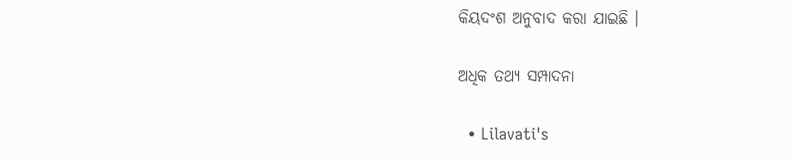କିୟଦଂଶ ଅନୁବାଦ କରା ଯାଇଛି ।

ଅଧିକ ତଥ୍ୟ ସମ୍ପାଦନା

  • Lilavati's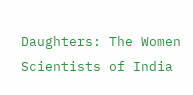Daughters: The Women Scientists of India